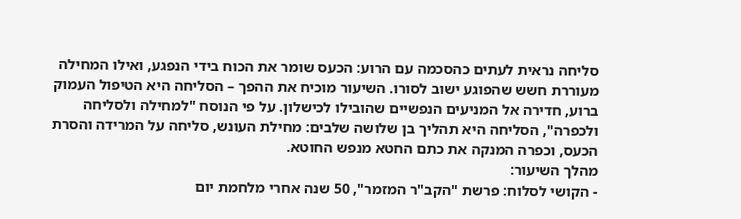סליחה נראית לעתים כהסכמה עם הרוע: הכעס שומר את הכוח בידי הנפגע, ואילו המחילה מעוררת חשש שהפוגע ישוב לסורו. השיעור מוכיח את ההפך – הסליחה היא הטיפול העמוק ברוע, חדירה אל המניעים הנפשיים שהובילו לכישלון. על פי הנוסח "למחילה ולסליחה ולכפרה", הסליחה היא תהליך בן שלושה שלבים: מחילת העונש, סליחה על המרידה והסרת הכעס, וכפרה המנקה את כתם החטא מנפש החוטא.
מהלך השיעור:
- הקושי לסלוח: פרשת "הקב"ר המזמר", 50 שנה אחרי מלחמת יום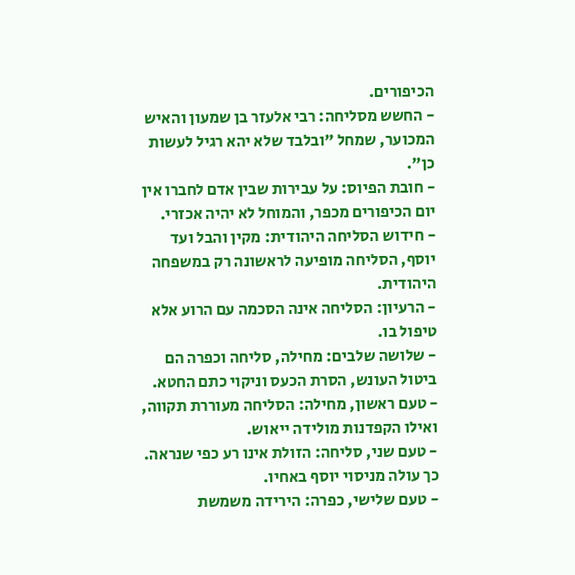הכיפורים.
- החשש מסליחה: רבי אלעזר בן שמעון והאיש המכוער, שמחל "ובלבד שלא יהא רגיל לעשות כן".
- חובת הפיוס: על עבירות שבין אדם לחברו אין יום הכיפורים מכפר, והמוחל לא יהיה אכזרי.
- חידוש הסליחה היהודית: מקין והבל ועד יוסף, הסליחה מופיעה לראשונה רק במשפחה היהודית.
- הרעיון: הסליחה אינה הסכמה עם הרוע אלא טיפול בו.
- שלושה שלבים: מחילה, סליחה וכפרה הם ביטול העונש, הסרת הכעס וניקוי כתם החטא.
- טעם ראשון, מחילה: הסליחה מעוררת תקווה, ואילו הקפדנות מולידה ייאוש.
- טעם שני, סליחה: הזולת אינו רע כפי שנראה. כך עולה מניסוי יוסף באחיו.
- טעם שלישי, כפרה: הירידה משמשת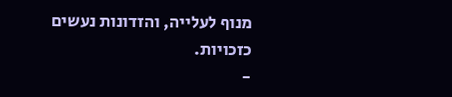מנוף לעלייה, והזדונות נעשים כזכויות.
-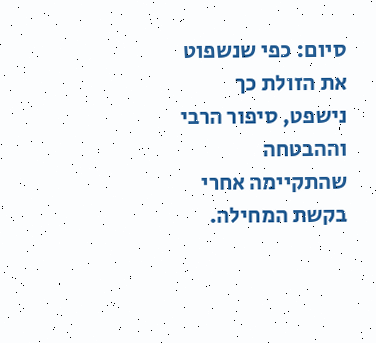סיום: כפי שנשפוט את הזולת כך נישפט, סיפור הרבי וההבטחה שהתקיימה אחרי בקשת המחילה.